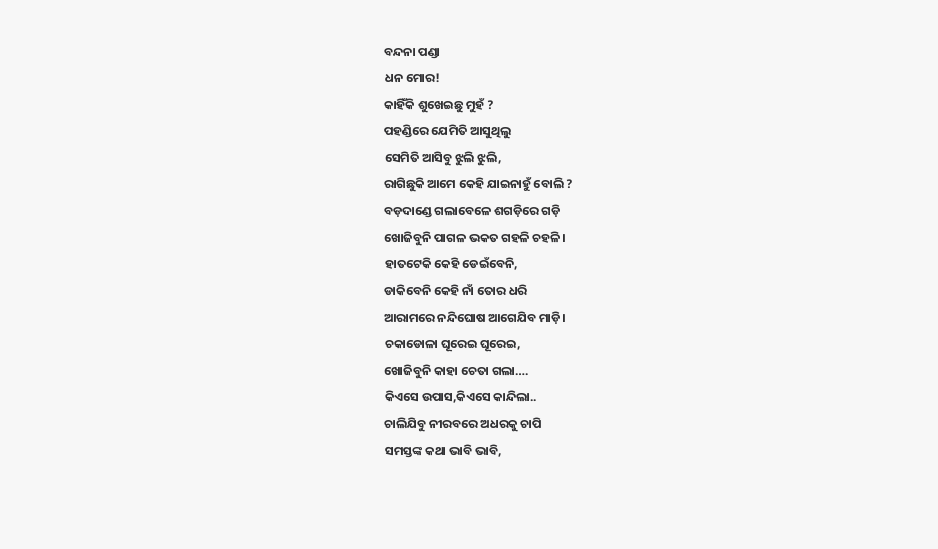ବନ୍ଦନା ପଣ୍ଡା
ଧନ ମୋର!
କାହିଁକି ଶୁଖେଇଛୁ ମୁହଁ ?
ପହଣ୍ଡିରେ ଯେମିତି ଆସୁଥିଲୁ
ସେମିତି ଆସିବୁ ଝୁଲି ଝୁଲି,
ରାଗିଛୁକି ଆମେ କେହି ଯାଇନାହୁଁ ବୋଲି ?
ବଡ଼ଦାଣ୍ଡେ ଗଲାବେଳେ ଶଗଡ଼ିରେ ଗଡ଼ି
ଖୋଜିବୁନି ପାଗଳ ଭକତ ଗହଳି ଚହଳି।
ହାତଟେକି କେହି ଡେଇଁବେନି,
ଡାକିବେନି କେହି ନାଁ ତୋର ଧରି
ଆରାମରେ ନନ୍ଦିଘୋଷ ଆଗେଯିବ ମାଡ଼ି।
ଚକାଡୋଳା ଘୂରେଇ ଘୂରେଇ,
ଖୋଜିବୁନି କାହା ଚେତା ଗଲା….
କିଏସେ ଉପାସ,କିଏସେ କାନ୍ଦିଲା..
ଚାଲିଯିବୁ ନୀରବରେ ଅଧରକୁ ଚାପି
ସମସ୍ତଙ୍କ କଥା ଭାବି ଭାବି,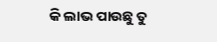କି ଲାଭ ପାଉଛୁ ତୁ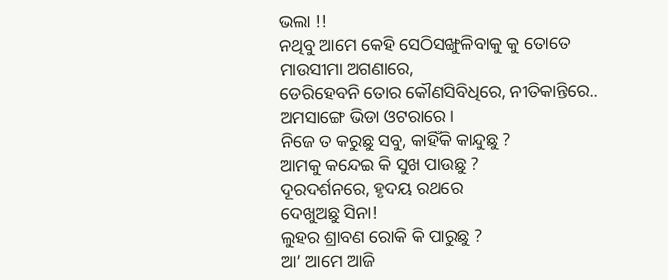ଭଲା !!
ନଥିବୁ ଆମେ କେହି ସେଠିସଙ୍ଖୁଳିବାକୁ କୁ ତୋତେ
ମାଉସୀମା ଅଗଣାରେ,
ଡେରିହେବନି ତୋର କୌଣସିବିଧିରେ, ନୀତିକାନ୍ତିରେ..
ଅମସାଙ୍ଗେ ଭିଡା ଓଟରାରେ।
ନିଜେ ତ କରୁଛୁ ସବୁ, କାହିଁକି କାନ୍ଦୁଛୁ ?
ଆମକୁ କନ୍ଦେଇ କି ସୁଖ ପାଉଛୁ ?
ଦୂରଦର୍ଶନରେ, ହୃଦୟ ରଥରେ
ଦେଖୁଅଛୁ ସିନା!
ଲୁହର ଶ୍ରାବଣ ରୋକି କି ପାରୁଛୁ ?
ଆ’ ଆମେ ଆଜି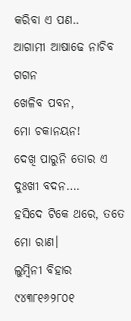କରିବା ଏ ପଣ..
ଆଗାମୀ ଆଷାଢେ ନାଚିବ ଗଗନ
ଖେଳିବ ପବନ,
ମୋ ଚକାନୟନ!
ଦେଖି ପାରୁନି ତୋର ଏ ଦୁଃଖୀ ବଦନ….
ହସିଦେ ଟିକେ ଥରେ, ତତେ ମୋ ରାଣ।
ଲୁମ୍ବିନୀ ବିହାର
୯୪୩୮୧୬୨୮୦୧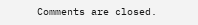Comments are closed.